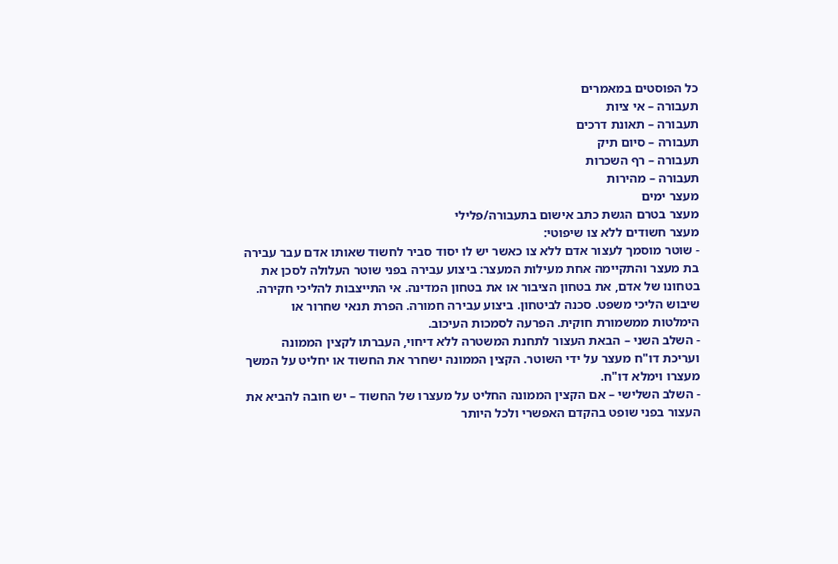כל הפוסטים במאמרים
תעבורה – אי ציות
תעבורה – תאונת דרכים
תעבורה – סיום תיק
תעבורה – רף השכרות
תעבורה – מהירות
מעצר ימים
מעצר בטרם הגשת כתב אישום בתעבורה/פלילי
מעצר חשודים ללא צו שיפוטי:
- שוטר מוסמך לעצור אדם ללא צו כאשר יש לו יסוד סביר לחשוד שאותו אדם עבר עבירה בת מעצר והתקיימה אחת מעילות המעצר: ביצוע עבירה בפני שוטר העלולה לסכן את בטחונו של אדם, את בטחון הציבור או את בטחון המדינה. אי התייצבות להליכי חקירה. שיבוש הליכי משפט. סכנה לביטחון. ביצוע עבירה חמורה. הפרת תנאי שחרור או הימלטות ממשמורת חוקית. הפרעה לסמכות העיכוב.
- השלב השני – הבאת העצור לתחנת המשטרה ללא דיחוי, העברתו לקצין הממונה ועריכת דו"ח מעצר על ידי השוטר. הקצין הממונה ישחרר את החשוד או יחליט על המשך מעצרו וימלא דו"ח.
- השלב השלישי – אם הקצין הממונה החליט על מעצרו של החשוד – יש חובה להביא את העצור בפני שופט בהקדם האפשרי ולכל היותר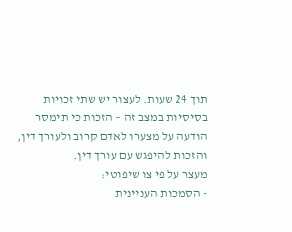תוך 24 שעות. לעצור יש שתי זכויות בסיסיות במצב זה – הזכות כי תימסר הודעה על מצערו לאדם קרוב ולעורך דין, והזכות להיפגש עם עורך דין.
מעצר על פי צו שיפוטי:
- הסמכות העניינית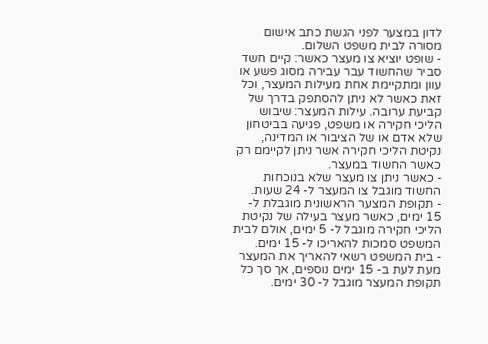לדון במצער לפני הגשת כתב אישום מסורה לבית משפט השלום.
- שופט יוציא צו מעצר כאשר: קיים חשד סביר שהחשוד עבר עבירה מסוג פשע או עוון ומתקיימת אחת מעילות המעצר, וכל זאת כאשר לא ניתן להסתפק בדרך של קביעת ערובה. עילות המעצר: שיבוש הליכי חקירה או משפט, פגיעה בביטחון שלא אדם או של הציבור או המדינה, נקיטת הליכי חקירה אשר ניתן לקיימם רק כאשר החשוד במעצר.
- כאשר ניתן צו מעצר שלא בנוכחות החשוד מוגבל צו המעצר ל- 24 שעות.
- תקופת המצער הראשונית מוגבלת ל- 15 ימים, כאשר מעצר בעילה של נקיטת הליכי חקירה מוגבל ל- 5 ימים, אולם לבית המשפט סמכות להאריכו ל- 15 ימים.
- בית המשפט רשאי להאריך את המעצר מעת לעת ב- 15 ימים נוספים, אך סך כל תקופת המעצר מוגבל ל- 30 ימים.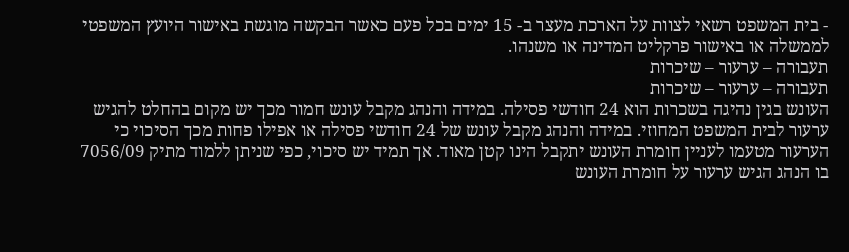- בית המשפט רשאי לצוות על הארכת מעצר ב- 15 ימים בכל פעם כאשר הבקשה מוגשת באישור היועץ המשפטי לממשלה או באישור פרקליט המדינה או משנהו.
תעבורה – ערעור – שיכרות
תעבורה – ערעור – שיכרות
העונש בגין נהיגה בשכרות הוא 24 חודשי פסילה. במידה והנהג מקבל עונש חמור מכך יש מקום בהחלט להגיש ערעור לבית המשפט המחוזי. במידה והנהג מקבל עונש של 24 חודשי פסילה או אפילו פחות מכך הסיכוי כי הערעור מטעמו לעניין חומרת העונש יתקבל הינו קטן מאוד. אך תמיד יש סיכוי, כפי שניתן ללמוד מתיק 7056/09 בו הנהג הגיש ערעור על חומרת העונש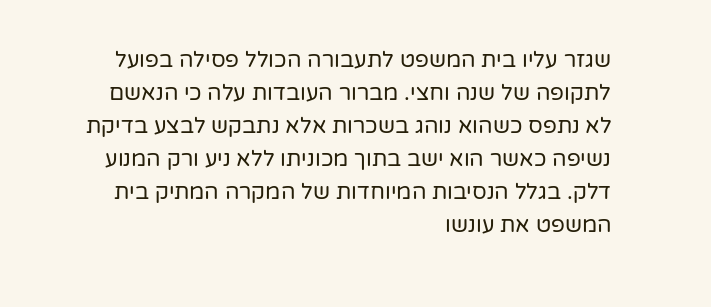שגזר עליו בית המשפט לתעבורה הכולל פסילה בפועל לתקופה של שנה וחצי. מברור העובדות עלה כי הנאשם לא נתפס כשהוא נוהג בשכרות אלא נתבקש לבצע בדיקת נשיפה כאשר הוא ישב בתוך מכוניתו ללא ניע ורק המנוע דלק. בגלל הנסיבות המיוחדות של המקרה המתיק בית המשפט את עונשו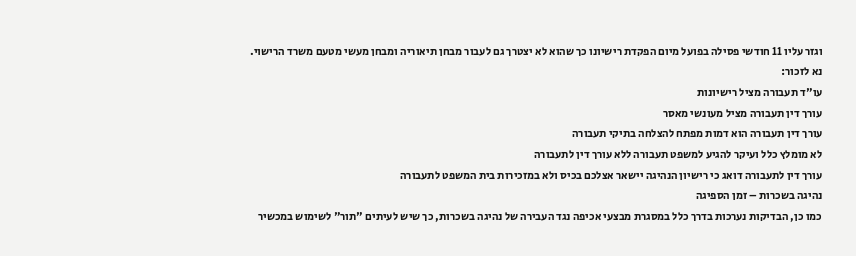וגזר עליו 11 חודשי פסילה בפועל מיום הפקדת רישיונו כך שהוא לא יצטרך גם לעבור מבחן תיאוריה ומבחן מעשי מטעם משרד הרישוי.
נא לזכור:
עו"ד תעבורה מציל רישיונות
עורך דין תעבורה מציל מעונשי מאסר
עורך דין תעבורה הוא דמות מפתח להצלחה בתיקי תעבורה
לא מומלץ כלל ועיקר להגיע למשפט תעבורה ללא עורך דין לתעבורה
עורך דין לתעבורה דואג כי רישיון הנהיגה יישאר אצלכם בכיס ולא במזכירות בית המשפט לתעבורה
נהיגה בשכרות – זמן הספיגה
כמו כן, הבדיקות נערכות בדרך כלל במסגרת מבצעי אכיפה נגד העבירה של נהיגה בשכרות, כך שיש לעיתים "תור" לשימוש במכשיר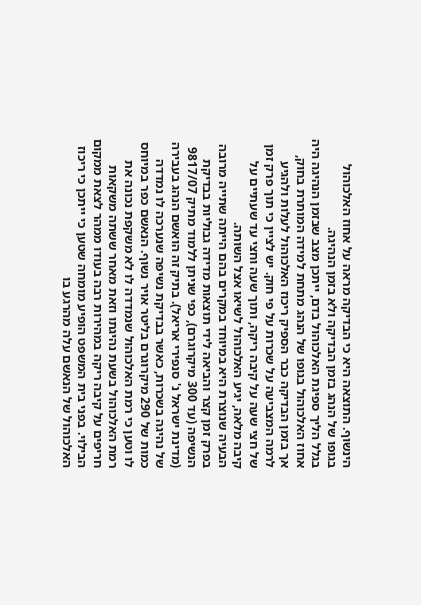הינשוף. התוצאה היא כי הבדיקה מראה על אחוז האלכוהול בגופו של הנהג בזמן הבדיקה ולא בזמן הנהיגה.
בגלל הליך ספיגת האלכוהול בדם, ייתכן מצב שבזמן הנהיגה היה אחוז האלכוהול בגופו של הנהג מתחת למידה המותרת בחוק, אך בזמן הבדיקה כבר הספיק ריכוז האלכוהול לעלות ולהגיע לרמה המצביעה על שכרות על פי חוק. יש לציין כי תוך פרק זמן של חצי שעה על קיבה ריקה, ותוך שעה וחצי עד שעתיים על קיבה מלאה, יגיע האלכוהול לשיאו אצל השותה.
הבעיה שנוצרת היא במיוחד במקרים בהם הייתה שתייה מרובה בפרק זמן קצר והביאה לידי תוצאות מדידה גבוליות בבדיקת הנשיפה (עד 300 מיקרוגרם), כפי שניתן ללמוד מתיק 9817/07 (מדינת ישראל נ' סנפירי אריאל). בתיק זה הואשם הנהג בעבירה של נהיגה בשכרות, כאשר בבדיקת נשיפה שנערכה לו נמדדה כמות של 290 מיקרוגרם בליטר אויר נשוף. הנאשם כפר במיוחס לו וטען כי רמת האלכוהול שנמדדה לו לא משקפת נכונה את רמת האלכוהול בשעת נהיגתו וזאת מאחר ששתה משקאות חריפים על קיבה ריקה במהירות רבה בעודו ממהר לצאת ממקום הבילוי. בפני בית המשפט הופיע מומחה שטען כי ייתכן כי ריכוז האלכוהול של הנאשם עלה מהרגע בו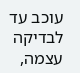עוכב עד לבדיקה עצמה,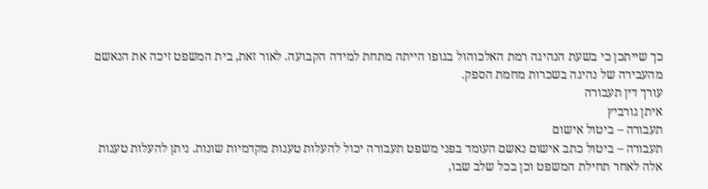כך שייתכן כי בשעת הנהיגה רמת האלכוהול בגופו הייתה מתחת למידה הקבועה. לאור זאת, בית המשפט זיכה את הנאשם מהעבירה של נהיגה בשכרות מחמת הספק.
עורך דין תעבורה
איתן גורביץ
תעבורה – ביטול אישום
תעבורה – ביטול כתב אישום נאשם העומד בפני משפט תעבורה יכול להעלות טענות מקדמיות שונות. ניתן להעלות טענות אלה לאחר תחילת המשפט וכן בכל שלב שבו,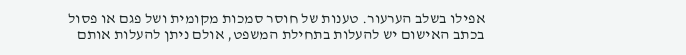אפילו בשלב הערעור. טענות של חוסר סמכות מקומית ושל פגם או פסול בכתב האישום יש להעלות בתחילת המשפט, אולם ניתן להעלות אותם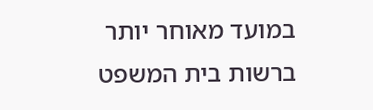במועד מאוחר יותר ברשות בית המשפט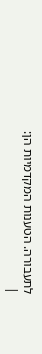לתעבורה. הטענות המקדמיות הן:
|